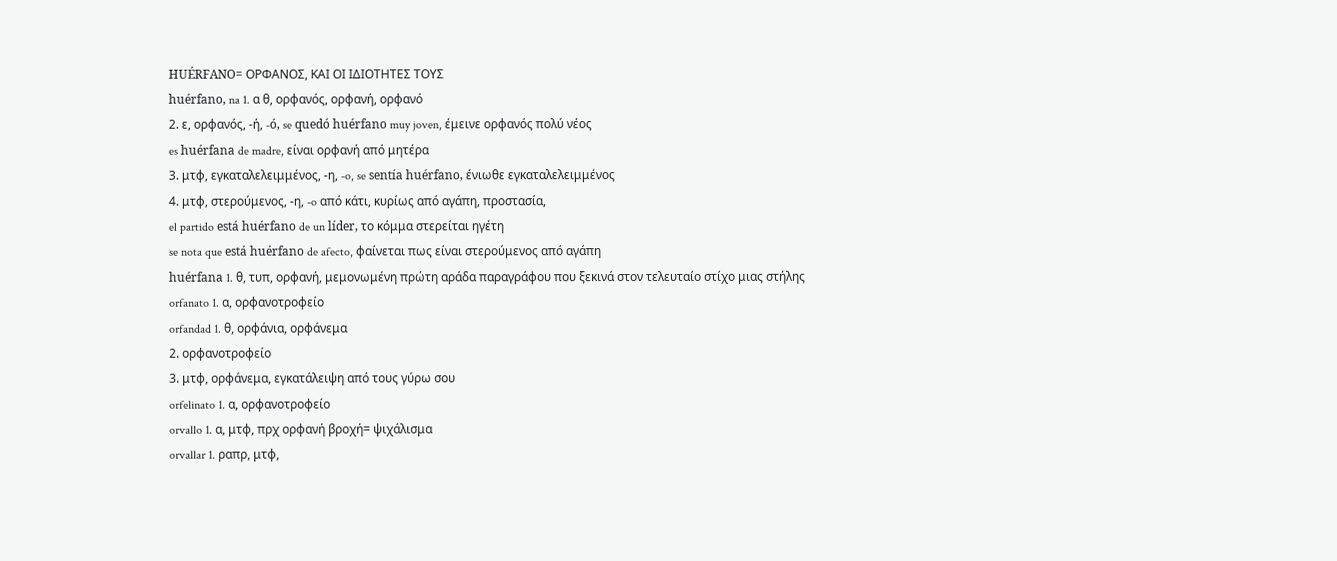HUÉRFANO= ΟΡΦΑΝΟΣ, ΚΑΙ ΟΙ ΙΔΙΟΤΗΤΕΣ ΤΟΥΣ
huérfano, na 1. α θ, ορφανός, ορφανή, ορφανό
2. ε, ορφανός, -ή, -ó, se quedó huérfano muy joven, έμεινε ορφανός πολύ νέος
es huérfana de madre, είναι ορφανή από μητέρα
3. μτφ, εγκαταλελειμμένος, -η, -o, se sentía huérfano, ένιωθε εγκαταλελειμμένος
4. μτφ, στερούμενος, -η, -o από κάτι, κυρίως από αγάπη, προστασία,
el partido está huérfano de un líder, το κόμμα στερείται ηγέτη
se nota que está huérfano de afecto, φαίνεται πως είναι στερούμενος από αγάπη
huérfana 1. θ, τυπ, ορφανή, μεμονωμένη πρώτη αράδα παραγράφου που ξεκινά στον τελευταίο στίχο μιας στήλης
orfanato 1. α, ορφανοτροφείο
orfandad 1. θ, ορφάνια, ορφάνεμα
2. ορφανοτροφείο
3. μτφ, ορφάνεμα, εγκατάλειψη από τους γύρω σου
orfelinato 1. α, ορφανοτροφείο
orvallo 1. α, μτφ, πρχ ορφανή βροχή= ψιχάλισμα
orvallar 1. ραπρ, μτφ,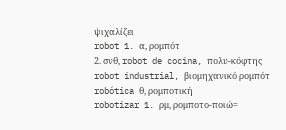ψιχαλίζει
robot 1. α, ρομπότ
2. σνθ, robot de cocina, πολυ-κόφτης
robot industrial, βιομηχανικό ρομπότ
robótica θ, ρομποτική
robotizar 1. ρμ, ρομποτο-ποιώ=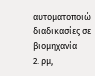αυτοματοποιώ διαδικασίες σε βιομηχανία
2. ρμ,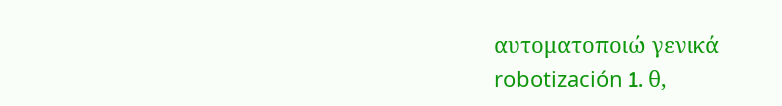αυτοματοποιώ γενικά
robotización 1. θ,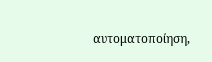αυτοματοποίηση,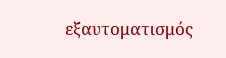εξαυτοματισμός